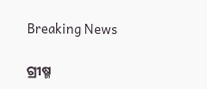Breaking News

ଗ୍ରୀଷ୍ମ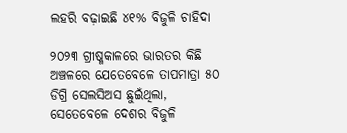ଲହରି ବଢ଼ାଇଛି ୪୧% ବିଜୁଳି ଚାହିଦା

୨୦୨୩ ଗ୍ରୀଷ୍ମକାଳରେ ଭାରତର କିଛି ଅଞ୍ଚଳରେ ଯେତେବେଳେ ତାପମାତ୍ରା ୫୦ ଡିଗ୍ରି ସେଲସିଅସ ଛୁଇଁଥିଲା, ସେତେବେଳେ ଦେଶର ବିଜୁଳି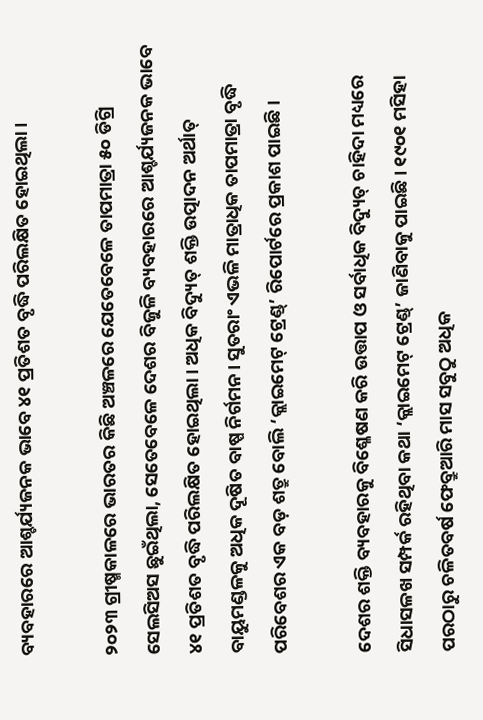ବ୍ୟବହାରରେ ଆଶ୍ଚର୍ଯ୍ୟଜନକ ଭାବେ ୪୧ ପ୍ରତିଶତ ବୃଦ୍ଧି ପରିଲକ୍ଷିତ ହୋଇଥିଲା।

୨୦୨୩ ଗ୍ରୀଷ୍ମକାଳରେ ଭାରତର କିଛି ଅଞ୍ଚଳରେ ଯେତେବେଳେ ତାପମାତ୍ରା ୫୦ ଡିଗ୍ରି ସେଲସିଅସ ଛୁଇଁଥିଲା, ସେତେବେଳେ ଦେଶର ବିଜୁଳି ବ୍ୟବହାରରେ ଆଶ୍ଚର୍ଯ୍ୟଜନକ ଭାବେ ୪୧ ପ୍ରତିଶତ ବୃଦ୍ଧି ପରିଲକ୍ଷିତ ହୋଇଥିଲା। ଅଧିକ ବିଦ୍ୟୁତ୍‌ ଶକ୍ତି ଉତ୍ପାଦନ ଅର୍ଥାତ୍‌ ବାୟୁମଣ୍ଡଳକୁ ଅଧିକ ଦୂଷିତ ବାଷ୍ପ ନିର୍ଗମନ। ସୁତରାଂ ଏଭଳି ମାତ୍ରାଧିକ ତାପମାତ୍ରା ବୃଦ୍ଧି ପରିବେଶର ଏକ ବଡ଼ ଶତ୍ରୁ ବୋଲି ‘କ୍ଲାଇମେଟ୍‌ ଟ୍ରେଣ୍ଡ୍‌’ ରିପୋର୍ଟରେ ପ୍ରକାଶ ପାଇଛି।

ଦେଶର ଶକ୍ତି ବ୍ୟବହାରକୁ ବିଶ୍ଳେଷଣ କରି ଉତ୍ତାପ ଓ ସର୍ବାଧିକ ବିଦ୍ୟୁତ୍‌ ଚାହିଦା ମଧ୍ୟରେ ସିଧାସଳଖ ସମ୍ପର୍କ ରହିଥିବା କଥା ‘କ୍ଲାଇମେଟ୍‌ ଟ୍ରେଣ୍ଡ୍‌’ ଜାଣିବାକୁ ପାଇଛି। ୧୯୦୧ ମସିହା ପରଠାରୁ ଚଳିତବର୍ଷ ଫେବ୍ରୁଆରି ମାସ ସବୁଠୁ ଅଧିକ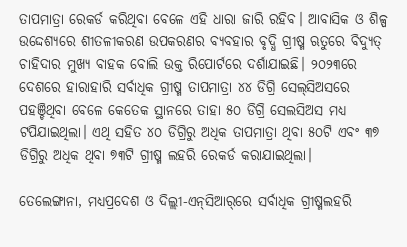ତାପମାତ୍ରା ରେକର୍ଡ କରିଥିବା ବେଳେ ଏହି ଧାରା ଜାରି ରହିବ। ଆବାସିକ ଓ ଶିଳ୍ପ ଉଦ୍ଦେଶ୍ୟରେ ଶୀତଳୀକରଣ ଉପକରଣର ବ୍ୟବହାର ବୃଦ୍ଧି ଗ୍ରୀଷ୍ମ ଋତୁରେ ବିଦ୍ୟୁତ୍‌ ଚାହିଦାର ମୁଖ୍ୟ ବାହକ ବୋଲି ଉକ୍ତ ରିପୋର୍ଟରେ ଦର୍ଶାଯାଇଛି। ୨୦୨୩ରେ ଦେଶରେ ହାରାହାରି ସର୍ବାଧିକ ଗ୍ରୀଷ୍ମ ତାପମାତ୍ରା ୪୪ ଡିଗ୍ରି ସେଲ୍‌ସିଅସରେ ପହଞ୍ଚିଥିବା ବେଳେ କେତେକ ସ୍ଥାନରେ ତାହା ୫୦ ଡିଗ୍ରି ସେଲସିଅସ ମଧ୍ୟ ଟପିଯାଇଥିଲା। ଏଥି ସହିତ ୪୦ ଡିଗ୍ରିରୁ ଅଧିକ ତାପମାତ୍ରା ଥିବା ୫୦ଟି ଏବଂ ୩୭ ଡିଗ୍ରିରୁ ଅଧିକ ଥିବା ୭୩ଟି ଗ୍ରୀଷ୍ମ ଲହରି ରେକର୍ଡ କରାଯାଇଥିଲା।

ତେଲେଙ୍ଗାନା, ମଧ୍ୟପ୍ରଦେଶ ଓ ଦିଲ୍ଲୀ-ଏନ୍‌ସିଆର୍‌ରେ ସର୍ବାଧିକ ଗ୍ରୀଷ୍ମଲହରି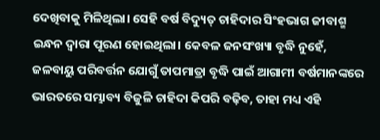ଦେଖିବାକୁ ମିଳିଥିଲା। ସେହି ବର୍ଷ ବିଦ୍ୟୁତ୍‌ ଚାହିଦାର ସିଂହଭାଗ ଜୀବାଶ୍ମ ଇନ୍ଧନ ଦ୍ବାରା ପୂରଣ ହୋଇଥିଲା। କେବଳ ଜନସଂଖ୍ୟା ବୃଦ୍ଧି ନୁହେଁ, ଜଳବାୟୁ ପରିବର୍ତ୍ତନ ଯୋଗୁଁ ତାପମାତ୍ରା ବୃଦ୍ଧି ପାଇଁ ଆଗାମୀ ବର୍ଷମାନଙ୍କରେ ଭାରତରେ ସମ୍ଭାବ୍ୟ ବିଜୁଳି ଚାହିଦା କିପରି ବଢ଼ିବ, ତାହା ମଧ୍ୟ ଏହି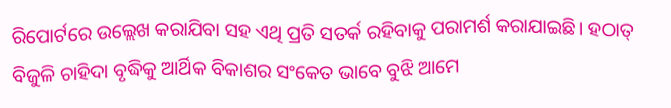ରିପୋର୍ଟରେ ଉଲ୍ଲେଖ କରାଯିବା ସହ ଏଥି ପ୍ରତି ସତର୍କ ରହିବାକୁ ପରାମର୍ଶ କରାଯାଇଛି। ହଠାତ୍‌ ବିଜୁଳି ଚାହିଦା ବୃଦ୍ଧିକୁ ଆର୍ଥିକ ବିକାଶର ସଂକେତ ଭାବେ ବୁଝି ଆମେ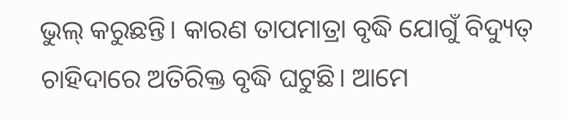ଭୁଲ୍‌ କରୁଛନ୍ତି। କାରଣ ତାପମାତ୍ରା ବୃଦ୍ଧି ଯୋଗୁଁ ବିଦ୍ୟୁତ୍‌ ଚାହିଦାରେ ଅତିରିକ୍ତ ବୃଦ୍ଧି ଘଟୁଛି। ଆମେ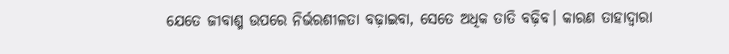ଯେତେ ଜୀବାଶ୍ମ ଉପରେ ନିର୍ଭରଶୀଳତା ବଢ଼ାଇବା, ସେତେ ଅଧିକ ତାତି ବଢ଼ିବ। କାରଣ ତାହାଦ୍ବାରା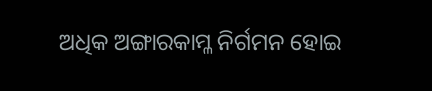ଅଧିକ ଅଙ୍ଗାରକାମ୍ଳ ନିର୍ଗମନ ହୋଇ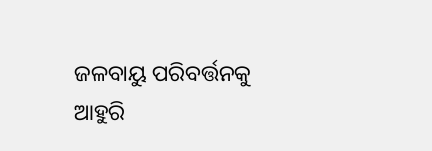ଜଳବାୟୁ ପରିବର୍ତ୍ତନକୁ ଆହୁରି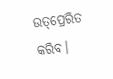ଉତ୍‌ପ୍ରେରିତ କରିବ।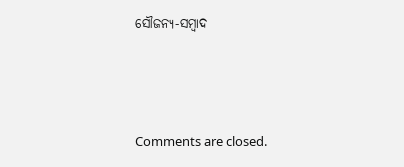ସୌଜନ୍ୟ-ସମ୍ୱାଦ



Comments are closed.